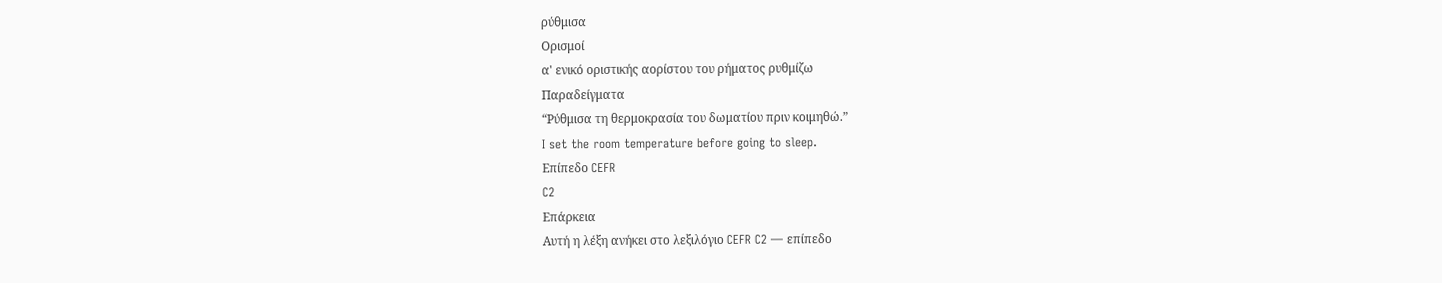ρύθμισα
Ορισμοί
α' ενικό οριστικής αορίστου του ρήματος ρυθμίζω
Παραδείγματα
“Ρύθμισα τη θερμοκρασία του δωματίου πριν κοιμηθώ.”
I set the room temperature before going to sleep.
Επίπεδο CEFR
C2
Επάρκεια
Αυτή η λέξη ανήκει στο λεξιλόγιο CEFR C2 — επίπεδο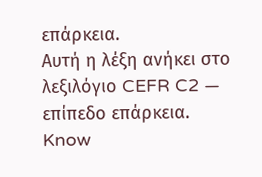επάρκεια.
Αυτή η λέξη ανήκει στο λεξιλόγιο CEFR C2 — επίπεδο επάρκεια.
Know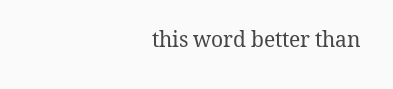this word better than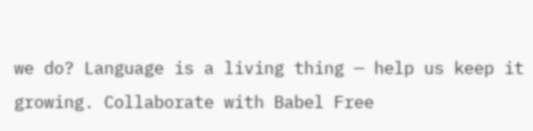we do? Language is a living thing — help us keep it growing. Collaborate with Babel Free